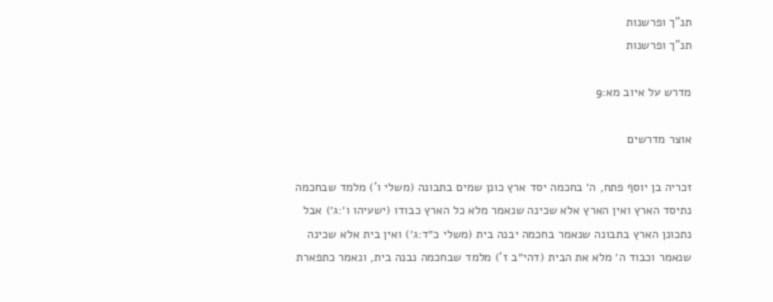תנ"ך ופרשנות
תנ"ך ופרשנות

מדרש על איוב מא:9

אוצר מדרשים

זכריה בן יוסף פתח, ה׳ בחכמה יסד ארץ כונן שמים בתבונה (משלי ו') מלמד שבחכמה נתיסד הארץ ואין הארץ אלא שכינה שנאמר מלא כל הארץ כבודו (ישעיהו ו׳:ג׳) אבל נתכונן הארץ בתבונה שנאמר בחכמה יבנה בית (משלי כ״ד:ג׳) ואין בית אלא שכינה שנאמר וכבוד ה׳ מלא את הבית (דהי״ב ז') מלמד שבחכמה נבנה בית, ונאמר כתפארת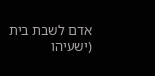אדם לשבת בית (ישעיהו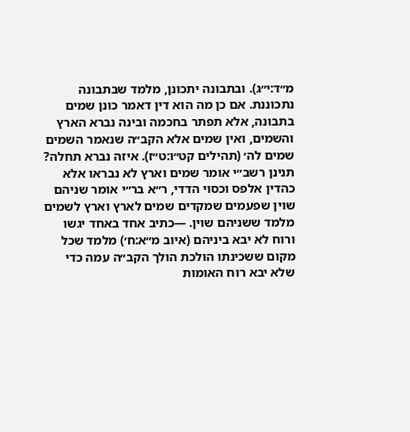מ״ד:י״ג). ובתבונה יתכונן, מלמד שבתבונה נתכוננת. אם כן מה הוא דין דאמר כונן שמים בתבונה, אלא תפתר בחכמה ובינה נברא הארץ והשמים, ואין שמים אלא הקב״ה שנאמר השמים שמים לה׳ (תהילים קט״ו:ט״ז). איזה נברא תחלה? תנינן רשב״י אומר שמים וארץ לא נבראו אלא כהדין אלפס וכסוי הדדי, ר״א בר״י אומר שניהם שוין שפעמים שמקדים שמים לארץ וארץ לשמים מלמד ששניהם שוין. —כתיב אחד באחד יגשו ורוח לא יבא ביניהם (איוב מ״א:ח׳) מלמד שכל מקום ששכינתו הולכת הולך הקב״ה עמה כדי שלא יבא רוח האומות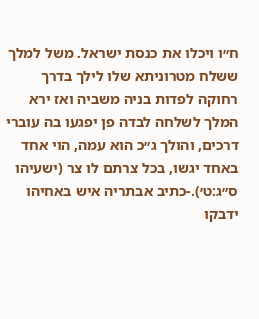ח״ו ויכלו את כנסת ישראל. משל למלך ששלח מטרוניתא שלו לילך בדרך רחוקה לפדות בניה משביה ואז ירא המלך לשלחה לבדה פן יפגעו בה עוברי דרכים, והולך ג״כ הוא עמה, הוי אחד באחד יגשו, בכל צרתם לו צר (ישעיהו ס״ג:ט׳).-כתיב אבתריה איש באחיהו ידבקו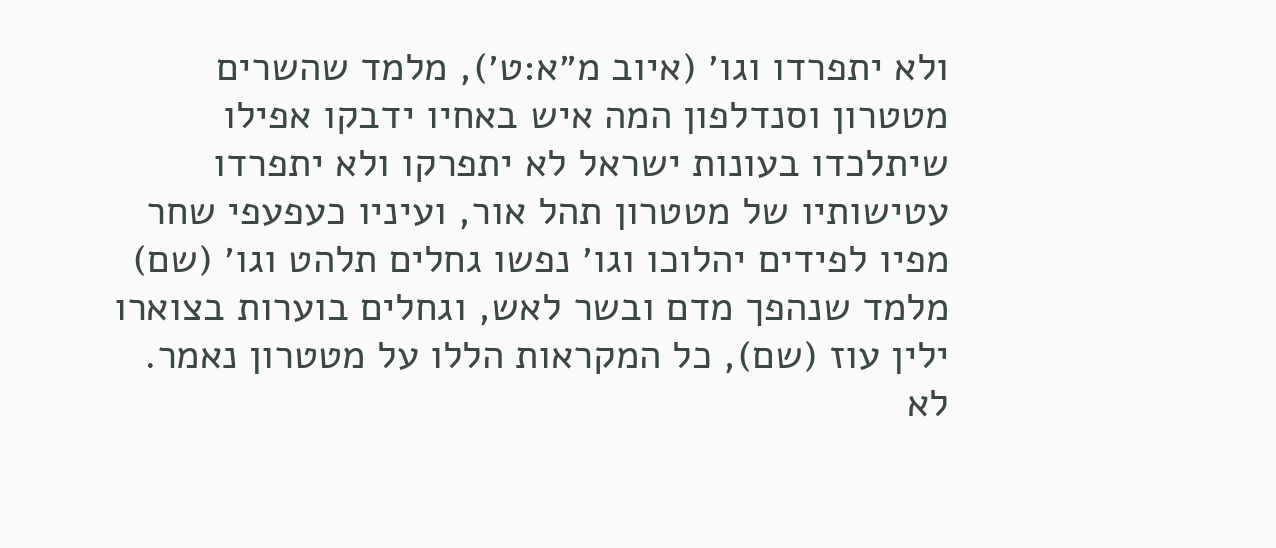ולא יתפרדו וגו׳ (איוב מ״א:ט׳), מלמד שהשרים מטטרון וסנדלפון המה איש באחיו ידבקו אפילו שיתלכדו בעונות ישראל לא יתפרקו ולא יתפרדו עטישותיו של מטטרון תהל אור, ועיניו כעפעפי שחר מפיו לפידים יהלוכו וגו׳ נפשו גחלים תלהט וגו׳ (שם) מלמד שנהפך מדם ובשר לאש, וגחלים בוערות בצוארו ילין עוז (שם), כל המקראות הללו על מטטרון נאמר. לא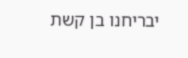יבריחנו בן קשת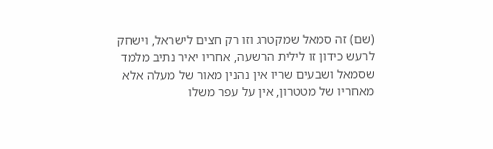(שם) זה סמאל שמקטרג וזו רק חצים לישראל, וישחק לרעש כידון זו לילית הרשעה, אחריו יאיר נתיב מלמד שסמאל ושבעים שריו אין נהנין מאור של מעלה אלא מאחריו של מטטרון, אין על עפר משלו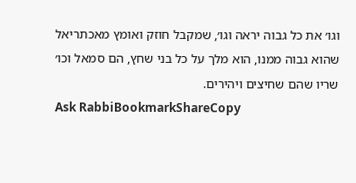וגו׳ את כל גבוה יראה וגו׳, שמקבל חוזק ואומץ מאכתריאל שהוא גבוה ממנו, הוא מלך על כל בני שחץ, הם סמאל וכו׳ שריו שהם שחיצים ויהירים.
Ask RabbiBookmarkShareCopy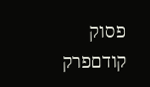פסוק קודםפרק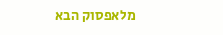מלאפסוק הבא